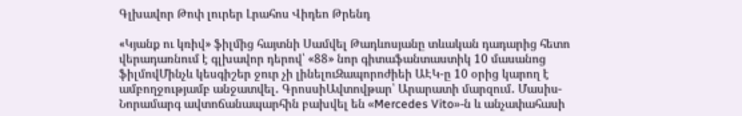Գլխավոր Թոփ լուրեր Լրահոս Վիդեո Թրենդ

«Կյանք ու կռիվ» ֆիլմից հայտնի Սամվել Թադևոսյանը տևական դադարից հետո վերադառնում է գլխավոր դերով՝ «88» նոր գիտաֆանտաստիկ 10 մասանոց ֆիլմովՄինչև կեսգիշեր ջուր չի լինելուԶապորոժիեի ԱԷԿ-ը 10 օրից կարող է ամբողջությամբ անջատվել․ ԳրոսսիԱվտովթար՝ Արարատի մարզում․ Մասիս-Նորամարգ ավտոճանապարհին բախվել են «Mercedes Vito»-ն և անչափահասի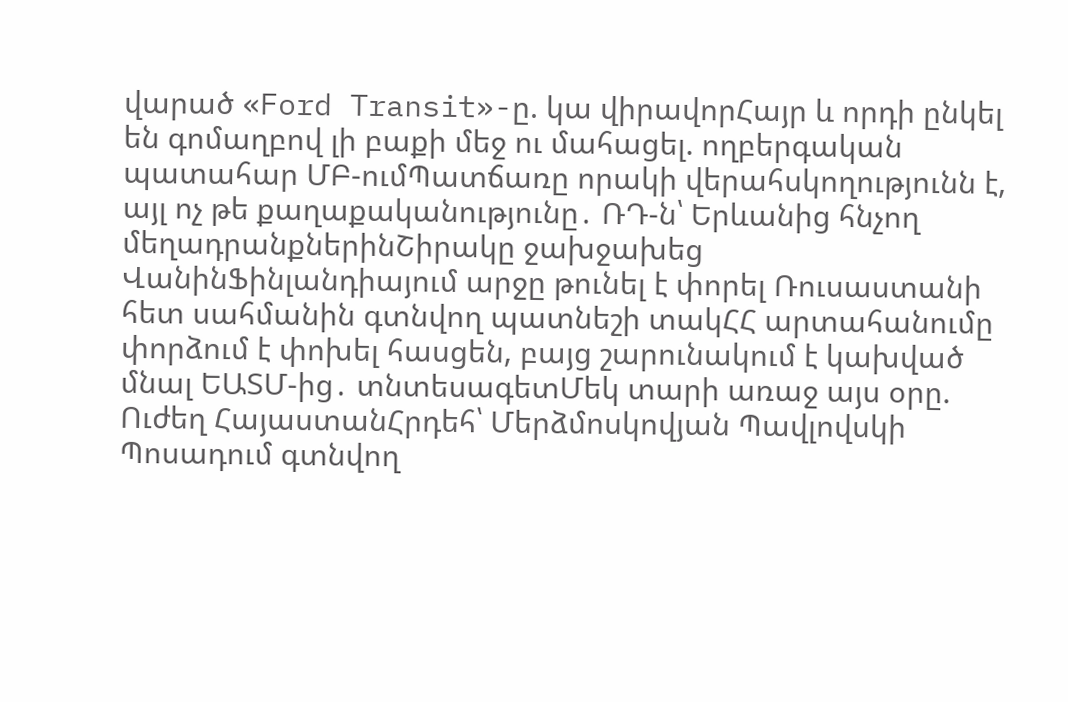վարած «Ford Transit»-ը. կա վիրավորՀայր և որդի ընկել են գոմաղբով լի բաքի մեջ ու մահացել. ողբերգական պատահար ՄԲ-ումՊատճառը որակի վերահսկողությունն է, այլ ոչ թե քաղաքականությունը․ ՌԴ-ն՝ Երևանից հնչող մեղադրանքներինՇիրակը ջախջախեց ՎանինՖինլանդիայում արջը թունել է փորել Ռուսաստանի հետ սահմանին գտնվող պատնեշի տակՀՀ արտահանումը փորձում է փոխել հասցեն, բայց շարունակում է կախված մնալ ԵԱՏՄ-ից․ տնտեսագետՄեկ տարի առաջ այս օրը. Ուժեղ ՀայաստանՀրդեհ՝ Մերձմոսկովյան Պավլովսկի Պոսադում գտնվող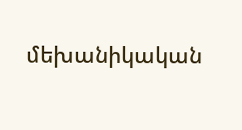մեխանիկական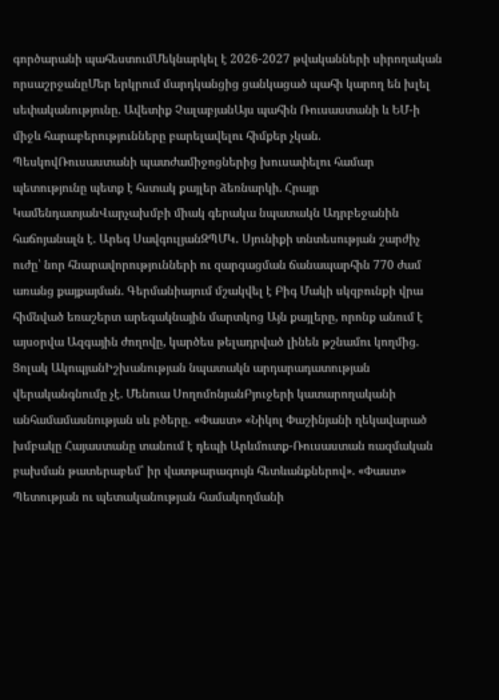գործարանի պահեստումՄեկնարկել է 2026-2027 թվականների սիրողական որսաշրջանըՄեր երկրում մարդկանցից ցանկացած պահի կարող են խլել սեփականությունը. Ավետիք ՉալաբյանԱյս պահին Ռուսաստանի և ԵՄ-ի միջև հարաբերությունները բարելավելու հիմքեր չկան. ՊեսկովՌուսաստանի պատժամիջոցներից խուսափելու համար պետությունը պետք է հստակ քայլեր ձեռնարկի. Հրայր ԿամենդատյանՎարչախմբի միակ գերակա նպատակն Ադրբեջանին հաճոյանալն է. Արեգ ՍավգուլյանԶՊՄԿ․ Սյունիքի տնտեսության շարժիչ ուժը՝ նոր հնարավորությունների ու զարգացման ճանապարհին 770 ժամ առանց քայքայման. Գերմանիայում մշակվել է Բիգ Մակի սկզբունքի վրա հիմնված եռաշերտ արեգակնային մարտկոց Այն քայլերը, որոնք անում է այսօրվա Ազգային ժողովը, կարծես թելադրված լինեն թշնամու կողմից. Ցոլակ ԱկոպյանԻշխանության նպատակն արդարադատության վերականգնումը չէ. Մենուա ՍողոմոնյանԲյուջերի կատարողականի անհամամասնության սև բծերը. «Փաստ» «Նիկոլ Փաշինյանի ղեկավարած խմբակը Հայաստանը տանում է դեպի Արևմուտք-Ռուսաստան ռազմական բախման թատերաբեմ՝ իր վատթարագույն հետևանքներով». «Փաստ» Պետության ու պետականության համակողմանի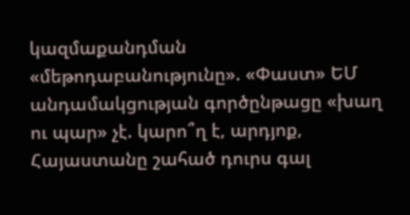կազմաքանդման «մեթոդաբանությունը». «Փաստ» ԵՄ անդամակցության գործընթացը «խաղ ու պար» չէ. կարո՞ղ է, արդյոք, Հայաստանը շահած դուրս գալ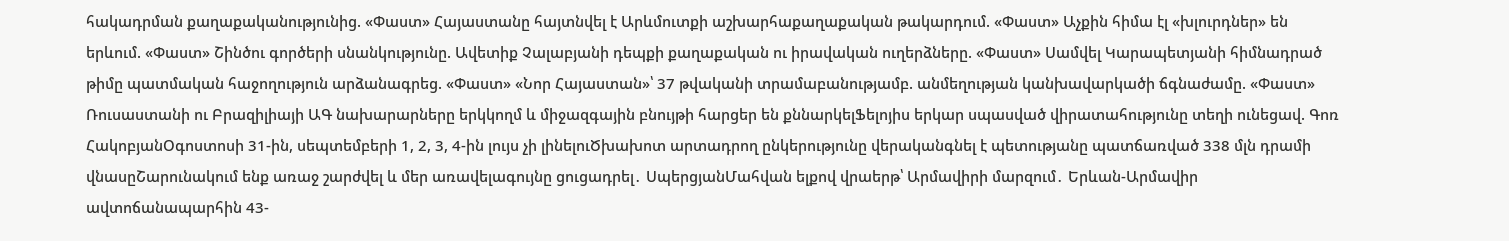հակադրման քաղաքականությունից. «Փաստ» Հայաստանը հայտնվել է Արևմուտքի աշխարհաքաղաքական թակարդում. «Փաստ» Աչքին հիմա էլ «խլուրդներ» են երևում. «Փաստ» Շինծու գործերի սնանկությունը. Ավետիք Չալաբյանի դեպքի քաղաքական ու իրավական ուղերձները. «Փաստ» Սամվել Կարապետյանի հիմնադրած թիմը պատմական հաջողություն արձանագրեց. «Փաստ» «Նոր Հայաստան»՝ 37 թվականի տրամաբանությամբ. անմեղության կանխավարկածի ճգնաժամը. «Փաստ» Ռուսաստանի ու Բրազիլիայի ԱԳ նախարարները երկկողմ և միջազգային բնույթի հարցեր են քննարկելՖելոյիս երկար սպասված վիրատահությունը տեղի ունեցավ. Գոռ ՀակոբյանՕգոստոսի 31-ին, սեպտեմբերի 1, 2, 3, 4-ին լույս չի լինելուԾխախոտ արտադրող ընկերությունը վերականգնել է պետությանը պատճառված 338 մլն դրամի վնասըՇարունակում ենք առաջ շարժվել և մեր առավելագույնը ցուցադրել․ ՍպերցյանՄահվան ելքով վրաերթ՝ Արմավիրի մարզում․ Երևան-Արմավիր ավտոճանապարհին 43-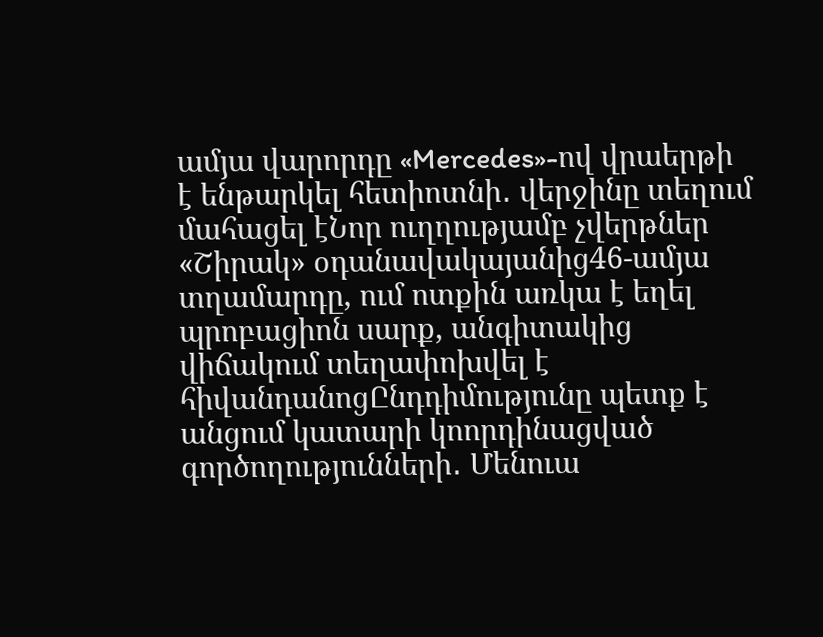ամյա վարորդը «Mercedes»-ով վրաերթի է ենթարկել հետիոտնի․ վերջինը տեղում մահացել էՆոր ուղղությամբ չվերթներ «Շիրակ» օդանավակայանից46-ամյա տղամարդը, ում ոտքին առկա է եղել պրոբացիոն սարք, անգիտակից վիճակում տեղափոխվել է հիվանդանոցԸնդդիմությունը պետք է անցում կատարի կոորդինացված գործողությունների․ Մենուա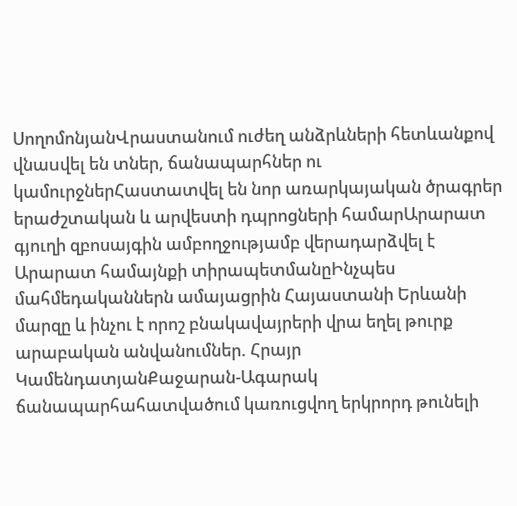ՍողոմոնյանՎրաստանում ուժեղ անձրևների հետևանքով վնաuվել են տներ, ճանապարհներ ու կամուրջներՀաստատվել են նոր առարկայական ծրագրեր երաժշտական և արվեստի դպրոցների համարԱրարատ գյուղի զբոսայգին ամբողջությամբ վերադարձվել է Արարատ համայնքի տիրապետմանըԻնչպես մահմեդականներն ամայացրին Հայաստանի Երևանի մարզը և ինչու է որոշ բնակավայրերի վրա եղել թուրք արաբական անվանումներ. Հրայր ԿամենդատյանՔաջարան-Ագարակ ճանապարհահատվածում կառուցվող երկրորդ թունելի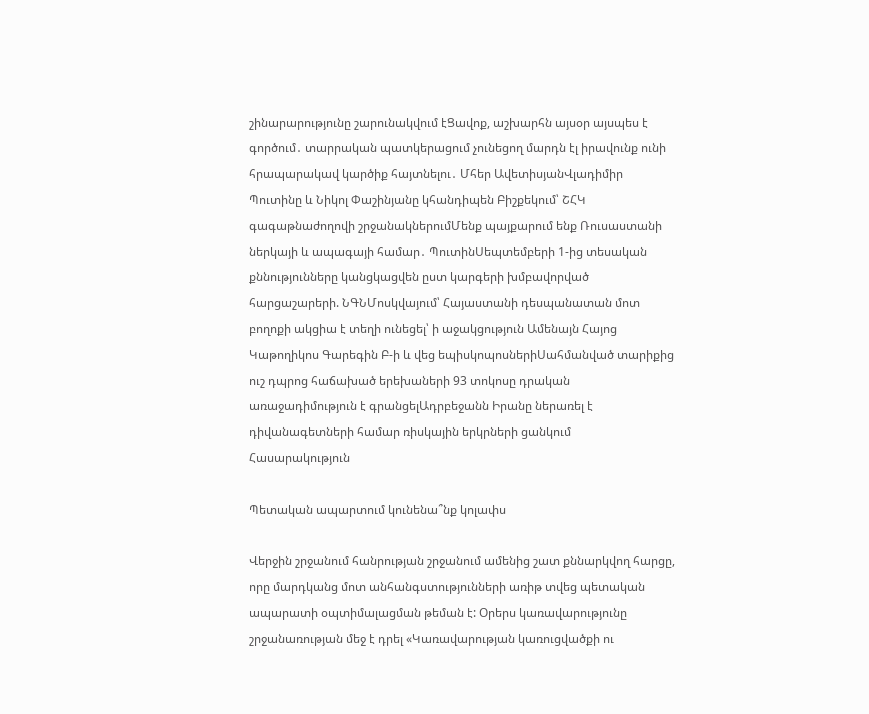շինարարությունը շարունակվում էՑավոք, աշխարհն այսօր այսպես է գործում․ տարրական պատկերացում չունեցող մարդն էլ իրավունք ունի հրապարակավ կարծիք հայտնելու․ Մհեր ԱվետիսյանՎլադիմիր Պուտինը և Նիկոլ Փաշինյանը կհանդիպեն Բիշքեկում՝ ՇՀԿ գագաթնաժողովի շրջանակներումՄենք պայքարում ենք Ռուսաստանի ներկայի և ապագայի համար․ ՊուտինՍեպտեմբերի 1-ից տեսական քննությունները կանցկացվեն ըստ կարգերի խմբավորված հարցաշարերի. ՆԳՆՄոսկվայում՝ Հայաստանի դեսպանատան մոտ բողոքի ակցիա է տեղի ունեցել՝ ի աջակցություն Ամենայն Հայոց Կաթողիկոս Գարեգին Բ-ի և վեց եպիսկոպոսներիՍահմանված տարիքից ուշ դպրոց հաճախած երեխաների 93 տոկոսը դրական առաջադիմություն է գրանցելԱդրբեջանն Իրանը ներառել է դիվանագետների համար ռիսկային երկրների ցանկում
Հասարակություն

Պետական ապարտում կունենա՞նք կոլափս

Վերջին շրջանում հանրության շրջանում ամենից շատ քննարկվող հարցը, որը մարդկանց մոտ անհանգստությունների առիթ տվեց պետական ապարատի օպտիմալացման թեման է: Օրերս կառավարությունը շրջանառության մեջ է դրել «Կառավարության կառուցվածքի ու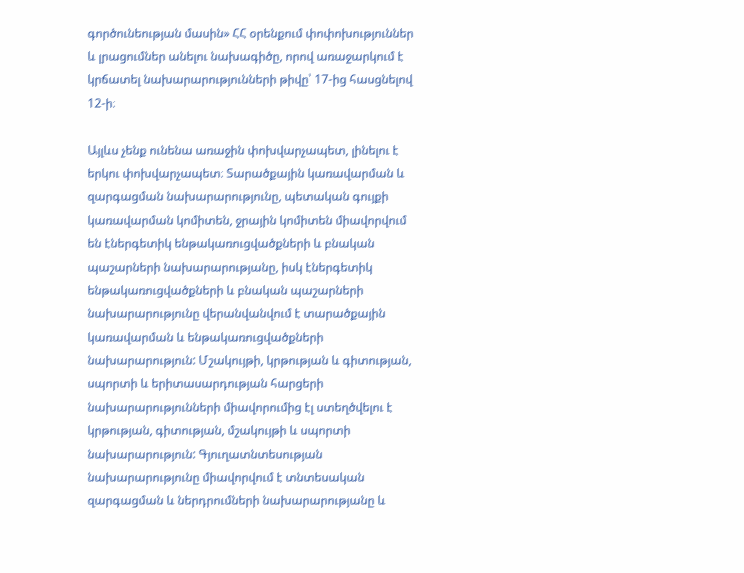գործունեության մասին» ՀՀ օրենքում փոփոխություններ և լրացումներ անելու նախագիծը, որով առաջարկում է կրճատել նախարարությունների թիվը՝ 17-ից հասցնելով 12-ի։

Այլևս չենք ունենա առաջին փոխվարչապետ, լինելու է երկու փոխվարչապետ։ Տարածքային կառավարման և զարգացման նախարարությունը, պետական գույքի կառավարման կոմիտեն, ջրային կոմիտեն միավորվում են էներգետիկ ենթակառուցվածքների և բնական պաշարների նախարարությանը, իսկ էներգետիկ ենթակառուցվածքների և բնական պաշարների նախարարությունը վերանվանվում է տարածքային կառավարման և ենթակառուցվածքների նախարարություն: Մշակույթի, կրթության և գիտության, սպորտի և երիտասարդության հարցերի նախարարությունների միավորումից էլ ստեղծվելու է կրթության, գիտության, մշակույթի և սպորտի նախարարություն: Գյուղատնտեսության նախարարությունը միավորվում է տնտեսական զարգացման և ներդրումների նախարարությանը և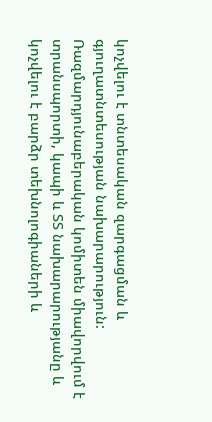կոչվելու է տնտեսական զարգացման և գյուղատնտեսության նախարարություն: Ռազմարդյունաբերական կոմիտեն միավորվում է տրանսպորտի, կապի և ՏՏ նախարարությանը և կոչվելու է բարձր տեխնոլոգիաների և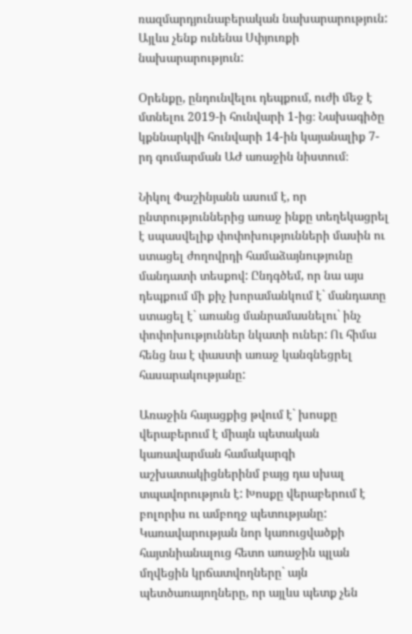ռազմարդյունաբերական նախարարություն: Այլևս չենք ունենա Սփյուռքի նախարարություն:

Օրենքը, ընդունվելու դեպքում, ուժի մեջ է մտնելու 2019-ի հունվարի 1-ից։ Նախագիծը կքննարկվի հունվարի 14-ին կայանալիք 7-րդ գումարման ԱԺ առաջին նիստում։

Նիկոլ Փաշինյանն ասում է, որ ընտրություններից առաջ ինքը տեղեկացրել է սպասվելիք փոփոխությունների մասին ու ստացել ժողովրդի համաձայնությունը մանդատի տեսքով: Ընդգծեմ, որ նա այս դեպքում մի քիչ խորամանկում է` մանդատը ստացել է` առանց մանրամասնելու` ինչ փոփոխություններ նկատի ուներ: Ու հիմա հենց նա է փաստի առաջ կանգնեցրել հասարակությանը:

Առաջին հայացքից թվում է` խոսքը վերաբերում է միայն պետական կառավարման համակարգի աշխատակիցներինմ բայց դա սխալ տպավորություն է: Խոսքը վերաբերում է բոլորիս ու ամբողջ պետությանը: Կառավարության նոր կառուցվածքի հայտնիանալուց հետո առաջին պլան մղվեցին կրճատվողները` այն պետծառայողները, որ այլևս պետք չեն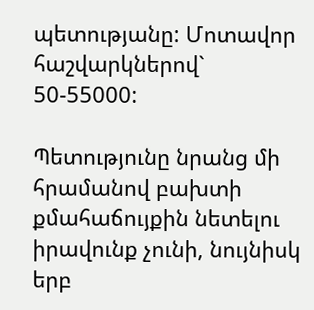պետությանը: Մոտավոր հաշվարկներով` 50-55000:

Պետությունը նրանց մի հրամանով բախտի քմահաճույքին նետելու իրավունք չունի, նույնիսկ երբ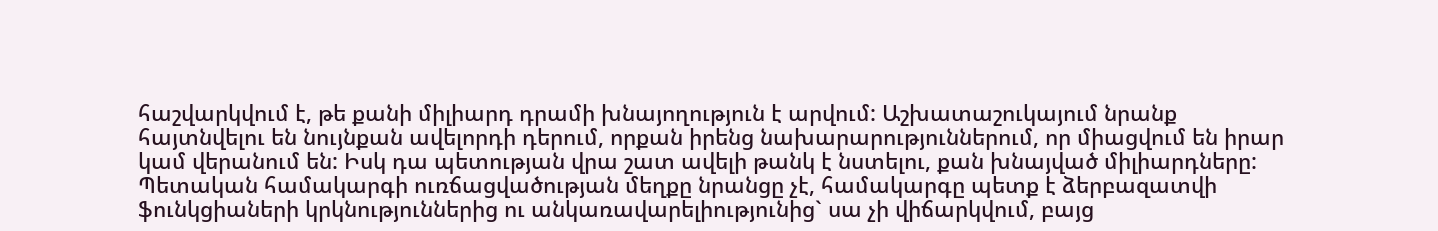հաշվարկվում է, թե քանի միլիարդ դրամի խնայողություն է արվում: Աշխատաշուկայում նրանք հայտնվելու են նույնքան ավելորդի դերում, որքան իրենց նախարարություններում, որ միացվում են իրար կամ վերանում են: Իսկ դա պետության վրա շատ ավելի թանկ է նստելու, քան խնայված միլիարդները: Պետական համակարգի ուռճացվածության մեղքը նրանցը չէ, համակարգը պետք է ձերբազատվի ֆունկցիաների կրկնություններից ու անկառավարելիությունից` սա չի վիճարկվում, բայց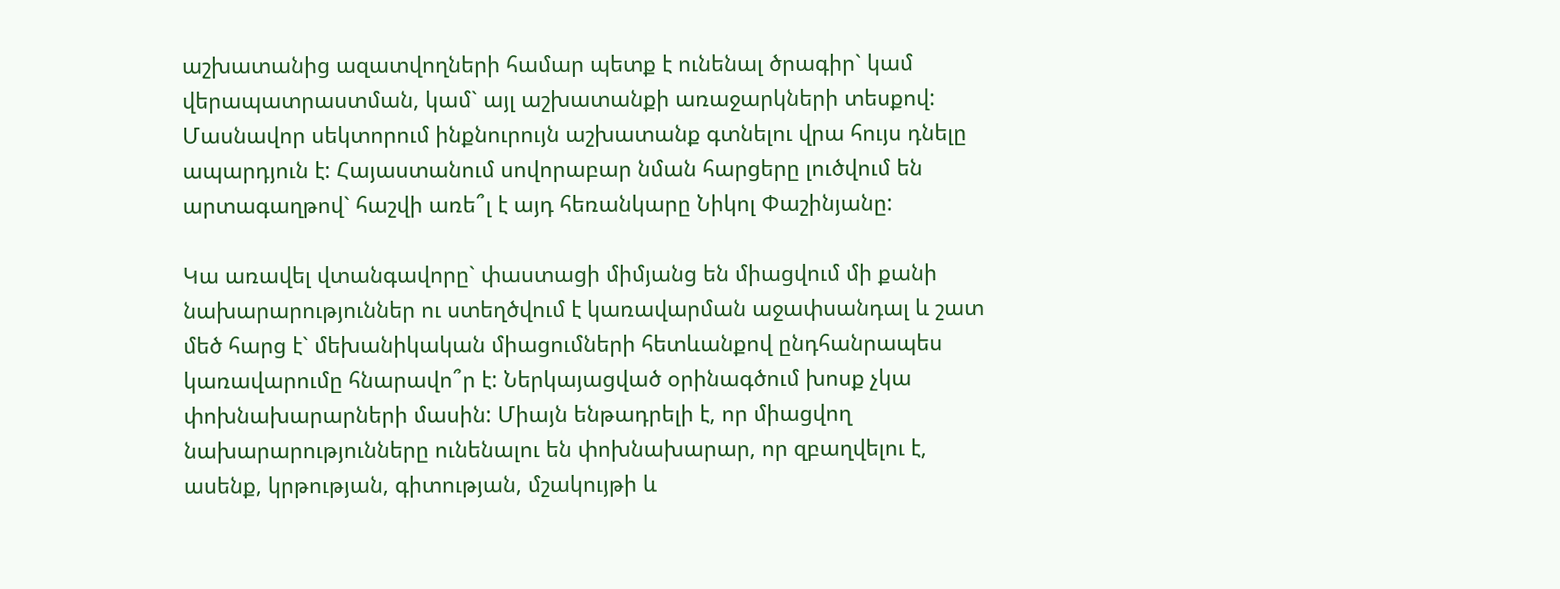աշխատանից ազատվողների համար պետք է ունենալ ծրագիր` կամ վերապատրաստման, կամ` այլ աշխատանքի առաջարկների տեսքով: Մասնավոր սեկտորում ինքնուրույն աշխատանք գտնելու վրա հույս դնելը ապարդյուն է: Հայաստանում սովորաբար նման հարցերը լուծվում են արտագաղթով` հաշվի առե՞լ է այդ հեռանկարը Նիկոլ Փաշինյանը:

Կա առավել վտանգավորը` փաստացի միմյանց են միացվում մի քանի նախարարություններ ու ստեղծվում է կառավարման աջափսանդալ և շատ մեծ հարց է` մեխանիկական միացումների հետևանքով ընդհանրապես կառավարումը հնարավո՞ր է: Ներկայացված օրինագծում խոսք չկա փոխնախարարների մասին: Միայն ենթադրելի է, որ միացվող նախարարությունները ունենալու են փոխնախարար, որ զբաղվելու է, ասենք, կրթության, գիտության, մշակույթի և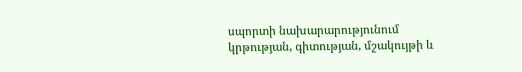սպորտի նախարարությունում կրթության, գիտության, մշակույթի և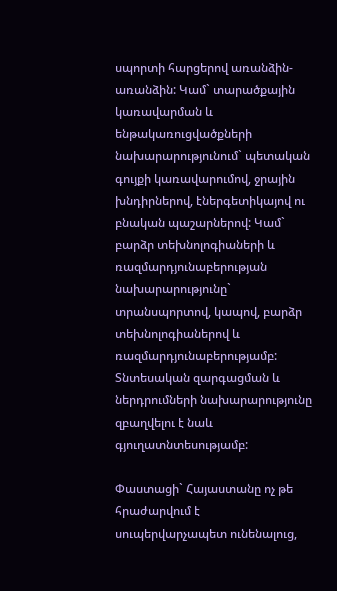սպորտի հարցերով առանձին-առանձին: Կամ` տարածքային կառավարման և ենթակառուցվածքների նախարարությունում` պետական գույքի կառավարումով, ջրային խնդիրներով, էներգետիկայով ու բնական պաշարներով: Կամ` բարձր տեխնոլոգիաների և ռազմարդյունաբերության նախարարությունը` տրանսպորտով, կապով, բարձր տեխնոլոգիաներով և ռազմարդյունաբերությամբ: Տնտեսական զարգացման և ներդրումների նախարարությունը զբաղվելու է նաև գյուղատնտեսությամբ:

Փաստացի` Հայաստանը ոչ թե հրաժարվում է սուպերվարչապետ ունենալուց,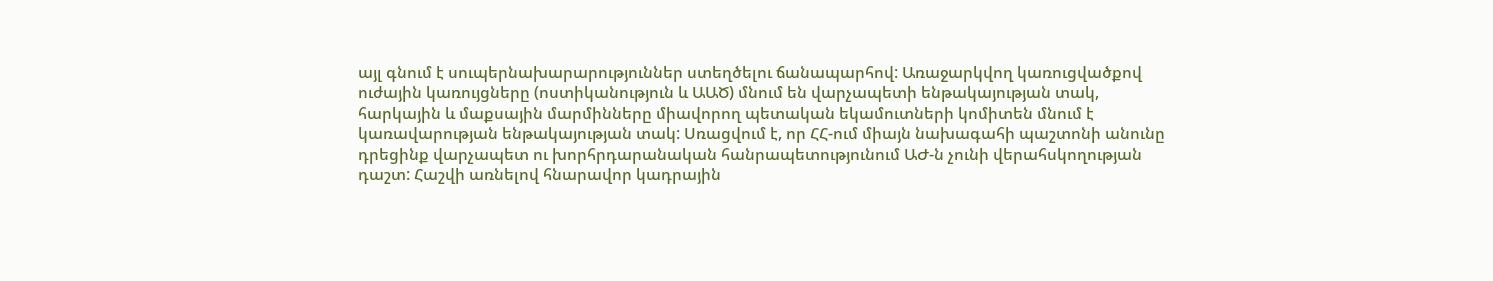այլ գնում է սուպերնախարարություններ ստեղծելու ճանապարհով: Առաջարկվող կառուցվածքով ուժային կառույցները (ոստիկանություն և ԱԱԾ) մնում են վարչապետի ենթակայության տակ, հարկային և մաքսային մարմինները միավորող պետական եկամուտների կոմիտեն մնում է կառավարության ենթակայության տակ: Սռացվում է, որ ՀՀ-ում միայն նախագահի պաշտոնի անունը դրեցինք վարչապետ ու խորհրդարանական հանրապետությունում ԱԺ-ն չունի վերահսկողության դաշտ: Հաշվի առնելով հնարավոր կադրային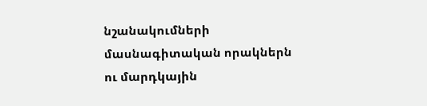նշանակումների մասնագիտական որակներն ու մարդկային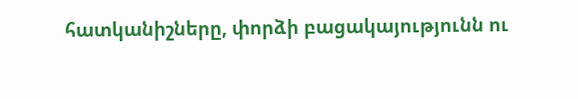հատկանիշները, փորձի բացակայությունն ու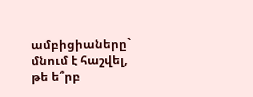ամբիցիաները` մնում է հաշվել, թե ե՞րբ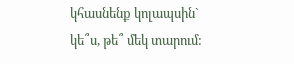կհասնենք կոլապսին` կե՞ս, թե՞ մեկ տարում: